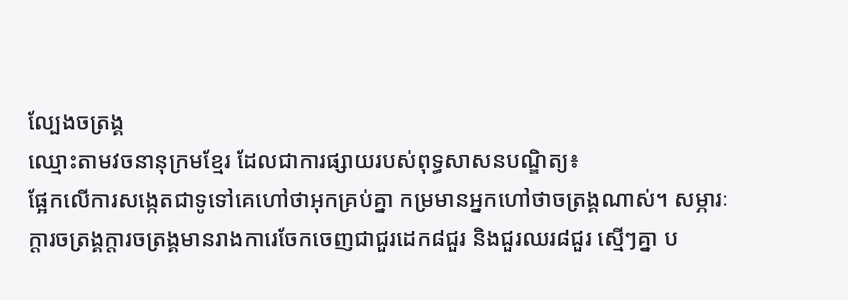ល្បែងចត្រង្គ
ឈ្មោះតាមវចនានុក្រមខ្មែរ ដែលជាការផ្សាយរបស់ពុទ្ធសាសនបណ្ឌិត្យ៖
ផ្អែកលើការសង្កេតជាទូទៅគេហៅថាអុកគ្រប់គ្នា កម្រមានអ្នកហៅថាចត្រង្គណាស់។ សម្ភារៈក្ដារចត្រង្គក្ដារចត្រង្គមានរាងការេចែកចេញជាជួរដេក៨ជួរ និងជួរឈរ៨ជួរ ស្មើៗគ្នា ប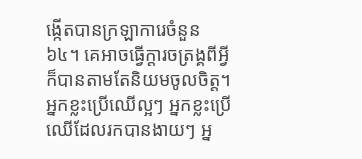ង្កើតបានក្រឡាការេចំនួន៦៤។ គេអាចធ្វើក្ដារចត្រង្គពីអ្វីក៏បានតាមតែនិយមចូលចិត្ត។ អ្នកខ្លះប្រើឈើល្អៗ អ្នកខ្លះប្រើឈើដែលរកបានងាយៗ អ្ន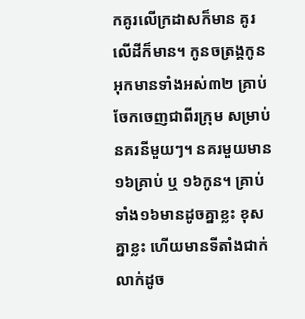កគូរលើក្រដាសក៏មាន គូរលើដីក៏មាន។ កូនចត្រង្គកូនអុកមានទាំងអស់៣២ គ្រាប់ចែកចេញជាពីរក្រុម សម្រាប់នគរនីមួយៗ។ នគរមួយមាន១៦គ្រាប់ ឬ ១៦កូន។ គ្រាប់ទាំង១៦មានដូចគ្នាខ្លះ ខុសគ្នាខ្លះ ហើយមានទីតាំងជាក់លាក់ដូច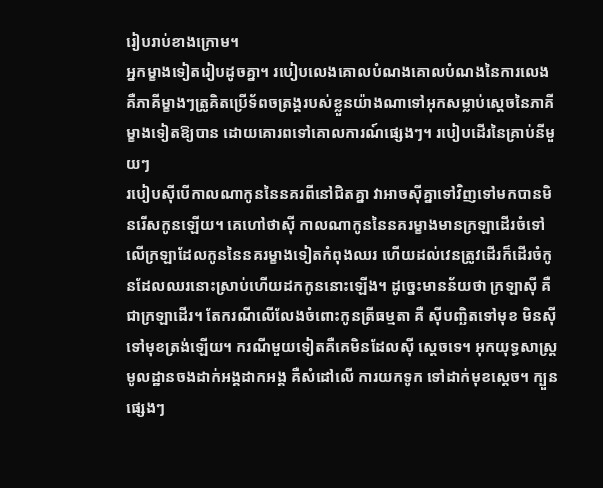រៀបរាប់ខាងក្រោម។
អ្នកម្ខាងទៀតរៀបដូចគ្នា។ របៀបលេងគោលបំណងគោលបំណងនៃការលេង គឺភាគីម្ខាងៗត្រូគិតប្រើទ័ពចត្រង្គរបស់ខ្លួនយ៉ាងណាទៅអុកសម្លាប់ស្ដេចនៃភាគីម្ខាងទៀតឱ្យបាន ដោយគោរពទៅគោលការណ៍ផ្សេងៗ។ របៀបដើរនៃគ្រាប់នីមួយៗ
របៀបស៊ីបើកាលណាកូននៃនគរពីនៅជិតគ្នា វាអាចស៊ីគ្នាទៅវិញទៅមកបានមិនរើសកូនឡើយ។ គេហៅថាស៊ី កាលណាកូននៃនគរម្ខាងមានក្រឡាដើរចំទៅលើក្រឡាដែលកូននៃនគរម្ខាងទៀតកំពុងឈរ ហើយដល់វេនត្រូវដើរក៏ដើរចំកូនដែលឈរនោះស្រាប់ហើយដកកូននោះឡើង។ ដូច្នេះមានន័យថា ក្រឡាស៊ី គឺជាក្រឡាដើរ។ តែករណីលើលែងចំពោះកូនត្រីធម្មតា គឺ ស៊ីបញ្ឆិតទៅមុខ មិនស៊ីទៅមុខត្រង់ឡើយ។ ករណីមួយទៀតគឺគេមិនដែលស៊ី ស្ដេចទេ។ អុកយុទ្ធសាស្ត្រមូលដ្ឋានចងដាក់អង្គដាកអង្គ គឺសំដៅលើ ការយកទូក ទៅដាក់មុខស្តេច។ ក្បួនផ្សេងៗ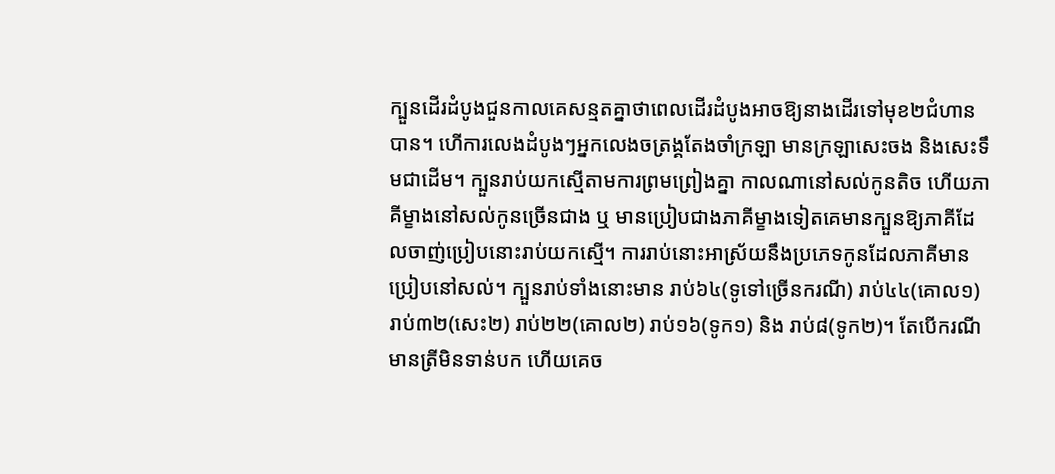ក្បួនដើរដំបូងជួនកាលគេសន្មតគ្នាថាពេលដើរដំបូងអាចឱ្យនាងដើរទៅមុខ២ជំហានបាន។ ហើការលេងដំបូងៗអ្នកលេងចត្រង្គតែងចាំក្រឡា មានក្រឡាសេះចង និងសេះទឹមជាដើម។ ក្បួនរាប់យកស្មើតាមការព្រមព្រៀងគ្នា កាលណានៅសល់កូនតិច ហើយភាគីម្ខាងនៅសល់កូនច្រើនជាង ឬ មានប្រៀបជាងភាគីម្ខាងទៀតគេមានក្បួនឱ្យភាគីដែលចាញ់ប្រៀបនោះរាប់យកស្មើ។ ការរាប់នោះអាស្រ័យនឹងប្រភេទកូនដែលភាគីមានប្រៀបនៅសល់។ ក្បួនរាប់ទាំងនោះមាន រាប់៦៤(ទូទៅច្រើនករណី) រាប់៤៤(គោល១) រាប់៣២(សេះ២) រាប់២២(គោល២) រាប់១៦(ទូក១) និង រាប់៨(ទូក២)។ តែបើករណីមានត្រីមិនទាន់បក ហើយគេច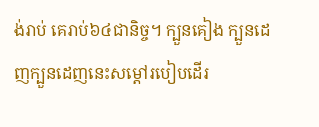ង់រាប់ គេរាប់៦៤ជានិច្ច។ ក្បួនគៀង ក្បួនដេញក្បួនដេញនេះសម្ដៅរបៀបដើរ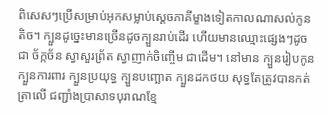ពិសេសៗប្រើសម្រាប់អុកសម្លាប់ស្ដេចភាគីម្ខាងទៀតកាលណាសល់កូនតិច។ ក្បួនដូច្នេះមានច្រើនដូចក្បួនរាប់ដើរ ហើយមានឈ្មោះផ្សេងៗដូចជា ច័ក្កច័ន ស្វាសួរព្រ័ត ស្វាញាក់ចិញ្ចើម ជាដើម។ នៅមាន ក្បួនរៀបកូន ក្បួនការពារ ក្បួនប្រយុទ្ធ ក្បួនបញ្ឆោត ក្បួនដកថយ សុទ្ធតែត្រូវបានកត់ត្រាលើ ជញ្ជាំងប្រាសាទបុរាណខ្មែ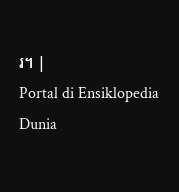រ។ |
Portal di Ensiklopedia Dunia